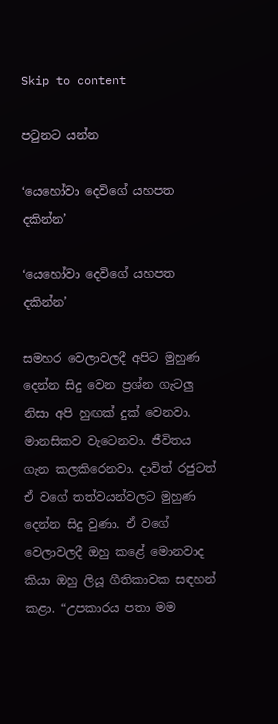Skip to content

පටුනට යන්න

‘යෙහෝවා දෙවිගේ යහපත දකින්න’

‘යෙහෝවා දෙවිගේ යහපත දකින්න’

සමහර වෙලාවලදී අපිට මුහුණ දෙන්න සිදු වෙන ප්‍රශ්න ගැටලු නිසා අපි හුඟක් දුක් වෙනවා. මානසිකව වැටෙනවා. ජීවිතය ගැන කලකිරෙනවා. දාවිත් රජුටත් ඒ වගේ තත්වයන්වලට මුහුණ දෙන්න සිදු වුණා. ඒ වගේ වෙලාවලදී ඔහු කළේ මොනවාද කියා ඔහු ලියූ ගීතිකාවක සඳහන් කළා. “උපකාරය පතා මම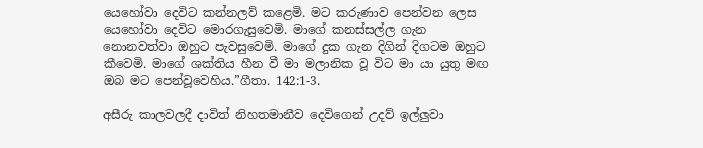යෙහෝවා දෙවිට කන්නලව් කළෙමි. මට කරුණාව පෙන්වන ලෙස යෙහෝවා දෙවිට මොරගැසුවෙමි. මාගේ කනස්සල්ල ගැන නොනවත්වා ඔහුට පැවසුවෙමි. මාගේ දුක ගැන දිගින් දිගටම ඔහුට කීවෙමි. මාගේ ශක්තිය හීන වී මා මලානික වූ විට මා යා යුතු මඟ ඔබ මට පෙන්වූවෙහිය.”ගීතා. 142:1-3.

අසීරු කාලවලදී දාවිත් නිහතමානීව දෙවිගෙන් උදව් ඉල්ලුවා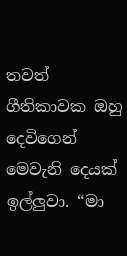තවත් ගීතිකාවක ඔහු දෙවිගෙන් මෙවැනි දෙයක් ඉල්ලුවා. “මා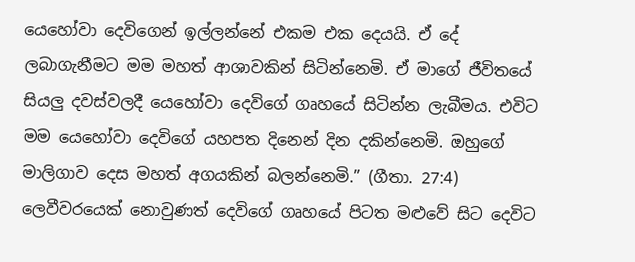යෙහෝවා දෙවිගෙන් ඉල්ලන්නේ එකම එක දෙයයි. ඒ දේ ලබාගැනීමට මම මහත් ආශාවකින් සිටින්නෙමි. ඒ මාගේ ජීවිතයේ සියලු දවස්වලදී යෙහෝවා දෙවිගේ ගෘහයේ සිටින්න ලැබීමය. එවිට මම යෙහෝවා දෙවිගේ යහපත දිනෙන් දින දකින්නෙමි. ඔහුගේ මාලිගාව දෙස මහත් අගයකින් බලන්නෙමි.” (ගීතා. 27:4) ලෙවීවරයෙක් නොවුණත් දෙවිගේ ගෘහයේ පිටත මළුවේ සිට දෙවිට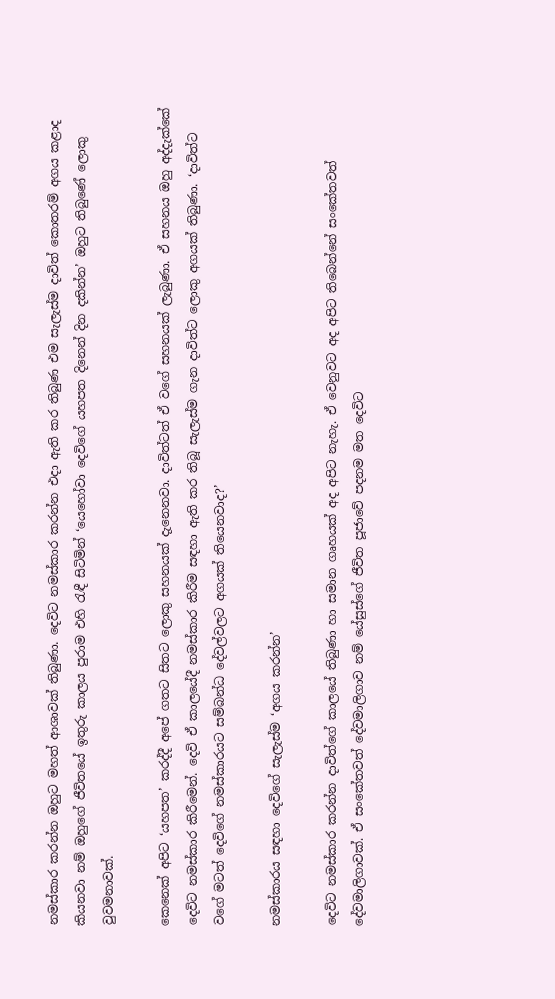නමස්කාර කරන්න ඔහුට මහත් ආශාවක් තිබුණා. දෙවිට නමස්කාර කරන්න එදා ඇති කර තිබුණ එම සැලැස්ම දාවිත් කොතරම් අගය කළාද කියනවා නම් ඔහුගේ ජීවිතයේ ඉතුරු කාලය පුරාම එහි රැඳී සිටිමින් ‘යෙහෝවා දෙවිගේ යහපත දිනෙන් දින දකින්න’ ඔහුට තිබුණේ ලොකු වුවමනාවක්.

කෙනෙක් අපිට ‘යහපත’ කරද්දී අපේ ගතට සිතට ලොකු සහනයක් දැනෙනවා. දාවිත්ටත් ඒ වගේ සහනයක් ලැබුණා. ඒ සහනය ඔහු අද්දැක්කේ දෙවිට නමස්කාර කිරීමෙන්. දෙවි ඒ කාලයේදී නමස්කාර කිරීම සඳහා ඇති කර තිබූ සැලැස්ම ගැන දාවිත්ට ලොකු අගයක් තිබුණා. ‘දාවිත්ට වගේ මටත් දෙවිගේ නමස්කාරයට සම්බන්ධ දේවල්වලට අගයක් තියෙනවාද?’

නමස්කාරය සඳහා දෙවිගේ සැලැස්ම ‘අගය කරන්න’

දෙවිට නමස්කාර කරන්න දාවිත්ගේ කාලයේ තිබුණා හා සමාන ගෘහයක් අද අපිට නැහැ. ඒ වෙනුවට අද අපිට තිබෙන්නේ සංකේතවත් දේවමාලිගාවක්. ඒ සංකේතවත් දේවමාලිගාව නම් යේසුස්ගේ ජීවිත පූජාවේ පදනම මත දෙවිට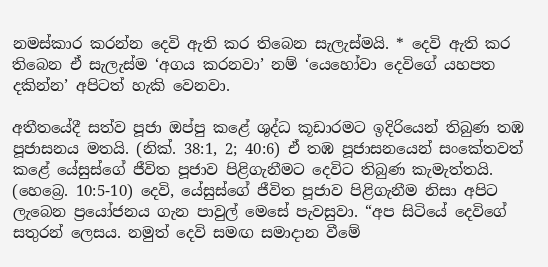නමස්කාර කරන්න දෙවි ඇති කර තිබෙන සැලැස්මයි. * දෙවි ඇති කර තිබෙන ඒ සැලැස්ම ‘අගය කරනවා’ නම් ‘යෙහෝවා දෙවිගේ යහපත දකින්න’ අපිටත් හැකි වෙනවා.

අතීතයේදී සත්ව පූජා ඔප්පු කළේ ශුද්ධ කූඩාරමට ඉදිරියෙන් තිබුණ තඹ පූජාසනය මතයි. (නික්. 38:1, 2; 40:6) ඒ තඹ පූජාසනයෙන් සංකේතවත් කළේ යේසුස්ගේ ජීවිත පූජාව පිළිගැනීමට දෙවිට තිබුණ කැමැත්තයි. (හෙබ්‍රෙ. 10:5-10) දෙවි, යේසුස්ගේ ජීවිත පූජාව පිළිගැනීම නිසා අපිට ලැබෙන ප්‍රයෝජනය ගැන පාවුල් මෙසේ පැවසුවා. “අප සිටියේ දෙවිගේ සතුරන් ලෙසය. නමුත් දෙවි සමඟ සමාදාන වීමේ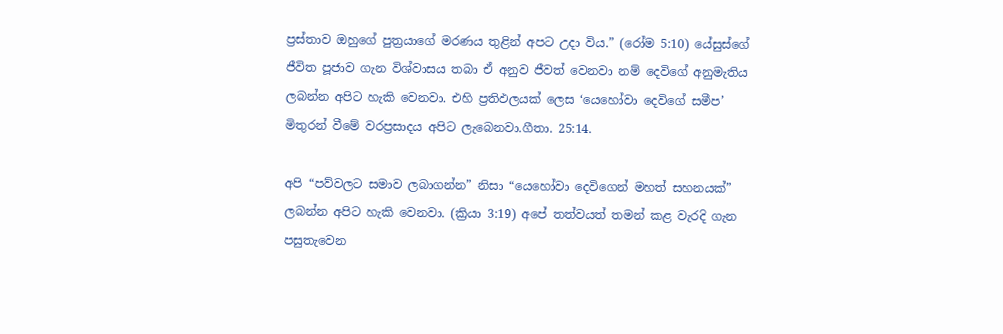ප්‍රස්තාව ඔහුගේ පුත්‍රයාගේ මරණය තුළින් අපට උදා විය.” (රෝම 5:10) යේසුස්ගේ ජීවිත පූජාව ගැන විශ්වාසය තබා ඒ අනුව ජීවත් වෙනවා නම් දෙවිගේ අනුමැතිය ලබන්න අපිට හැකි වෙනවා. එහි ප්‍රතිඵලයක් ලෙස ‘යෙහෝවා දෙවිගේ සමීප’ මිතුරන් වීමේ වරප්‍රසාදය අපිට ලැබෙනවා.ගීතා. 25:14.

අපි “පව්වලට සමාව ලබාගන්න” නිසා “යෙහෝවා දෙවිගෙන් මහත් සහනයක්” ලබන්න අපිට හැකි වෙනවා. (ක්‍රියා 3:19) අපේ තත්වයත් තමන් කළ වැරදි ගැන පසුතැවෙන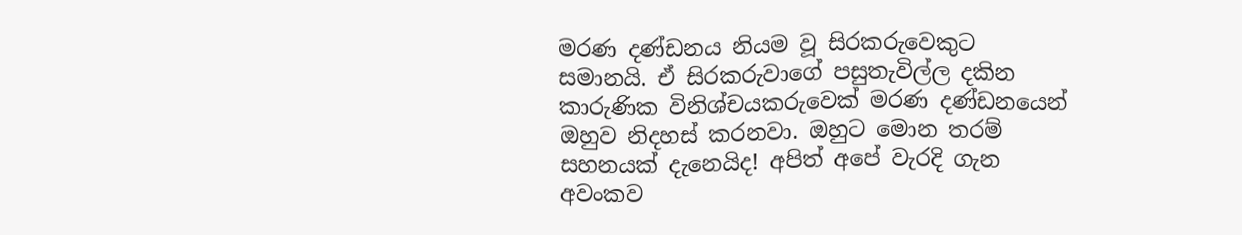මරණ දණ්ඩනය නියම වූ සිරකරුවෙකුට සමානයි. ඒ සිරකරුවාගේ පසුතැවිල්ල දකින කාරුණික විනිශ්චයකරුවෙක් මරණ දණ්ඩනයෙන් ඔහුව නිදහස් කරනවා. ඔහුට මොන තරම් සහනයක් දැනෙයිද! අපිත් අපේ වැරදි ගැන අවංකව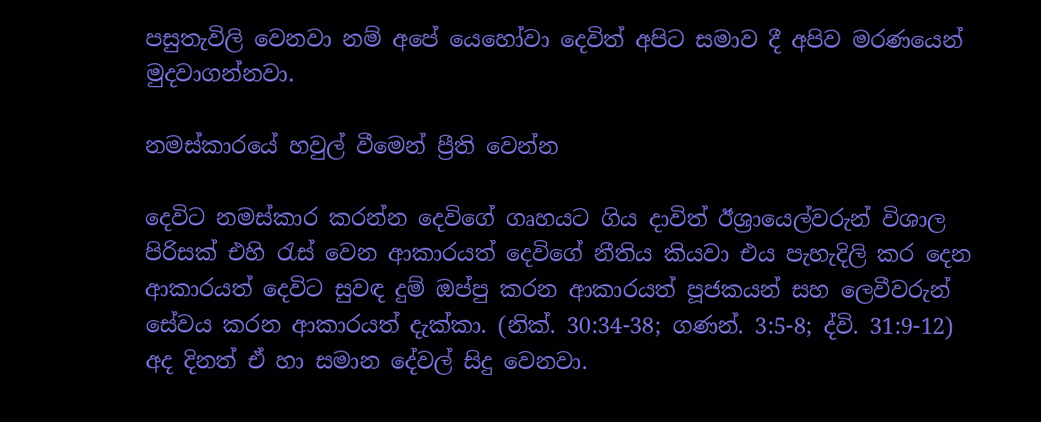පසුතැවිලි වෙනවා නම් අපේ යෙහෝවා දෙවිත් අපිට සමාව දී අපිව මරණයෙන් මුදවාගන්නවා.

නමස්කාරයේ හවුල් වීමෙන් ප්‍රීති වෙන්න

දෙවිට නමස්කාර කරන්න දෙවිගේ ගෘහයට ගිය දාවිත් ඊශ්‍රායෙල්වරුන් විශාල පිරිසක් එහි රැස් වෙන ආකාරයත් දෙවිගේ නීතිය කියවා එය පැහැදිලි කර දෙන ආකාරයත් දෙවිට සුවඳ දුම් ඔප්පු කරන ආකාරයත් පූජකයන් සහ ලෙවීවරුන් සේවය කරන ආකාරයත් දැක්කා. (නික්. 30:34-38; ගණන්. 3:5-8; ද්වි. 31:9-12) අද දිනත් ඒ හා සමාන දේවල් සිදු වෙනවා.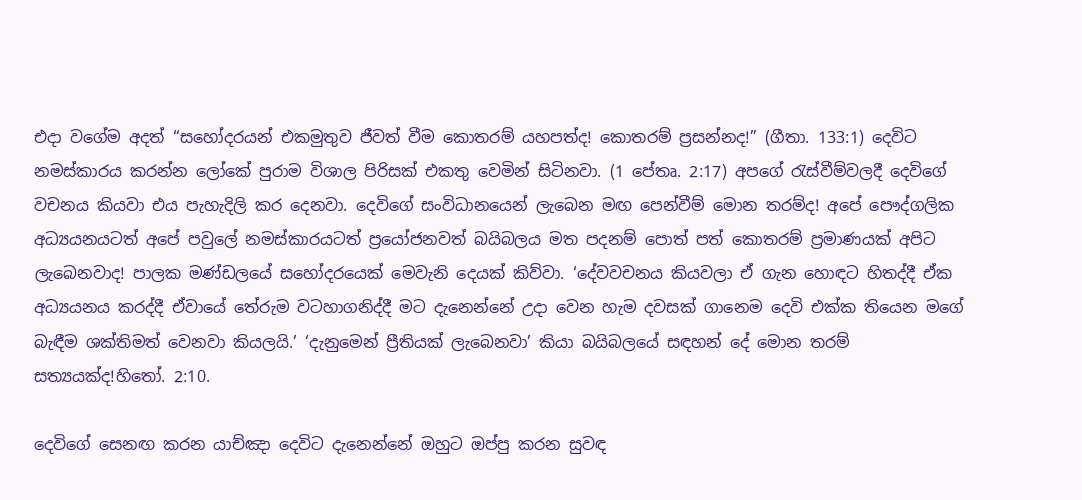එදා වගේම අදත් “සහෝදරයන් එකමුතුව ජීවත් වීම කොතරම් යහපත්ද! කොතරම් ප්‍රසන්නද!” (ගීතා. 133:1) දෙවිට නමස්කාරය කරන්න ලෝකේ පුරාම විශාල පිරිසක් එකතු වෙමින් සිටිනවා. (1 පේතෘ. 2:17) අපගේ රැස්වීම්වලදී දෙවිගේ වචනය කියවා එය පැහැදිලි කර දෙනවා. දෙවිගේ සංවිධානයෙන් ලැබෙන මඟ පෙන්වීම් මොන තරම්ද! අපේ පෞද්ගලික අධ්‍යයනයටත් අපේ පවුලේ නමස්කාරයටත් ප්‍රයෝජනවත් බයිබලය මත පදනම් පොත් පත් කොතරම් ප්‍රමාණයක් අපිට ලැබෙනවාද! පාලක මණ්ඩලයේ සහෝදරයෙක් මෙවැනි දෙයක් කිව්වා. ‘දේවවචනය කියවලා ඒ ගැන හොඳට හිතද්දී ඒක අධ්‍යයනය කරද්දී ඒවායේ තේරුම වටහාගනිද්දී මට දැනෙන්නේ උදා වෙන හැම දවසක් ගානෙම දෙවි එක්ක තියෙන මගේ බැඳීම ශක්තිමත් වෙනවා කියලයි.’ ‘දැනුමෙන් ප්‍රීතියක් ලැබෙනවා’ කියා බයිබලයේ සඳහන් දේ මොන තරම් සත්‍යයක්ද!හිතෝ. 2:10.

දෙවිගේ සෙනඟ කරන යාච්ඤා දෙවිට දැනෙන්නේ ඔහුට ඔප්පු කරන සුවඳ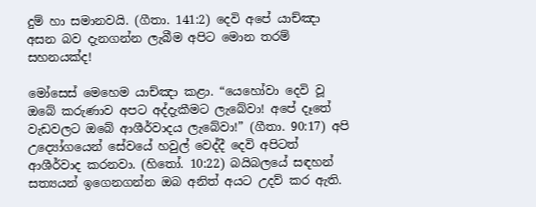දුම් හා සමානවයි. (ගීතා. 141:2) දෙවි අපේ යාච්ඤා අසන බව දැනගන්න ලැබීම අපිට මොන තරම් සහනයක්ද!

මෝසෙස් මෙහෙම යාච්ඤා කළා. “යෙහෝවා දෙවි වූ ඔබේ කරුණාව අපට අද්දැකීමට ලැබේවා! අපේ දෑතේ වැඩවලට ඔබේ ආශීර්වාදය ලැබේවා!” (ගීතා. 90:17) අපි උද්‍යෝගයෙන් සේවයේ හවුල් වෙද්දී දෙවි අපිටත් ආශීර්වාද කරනවා. (හිතෝ. 10:22) බයිබලයේ සඳහන් සත්‍යයන් ඉගෙනගන්න ඔබ අනිත් අයට උදව් කර ඇති.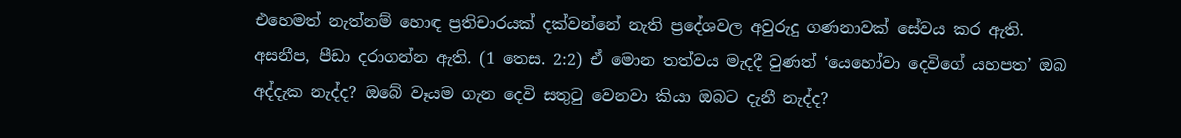එහෙමත් නැත්නම් හොඳ ප්‍රතිචාරයක් දක්වන්නේ නැති ප්‍රදේශවල අවුරුදු ගණනාවක් සේවය කර ඇති. අසනීප, පීඩා දරාගන්න ඇති. (1 තෙස. 2:2) ඒ මොන තත්වය මැදදී වුණත් ‘යෙහෝවා දෙවිගේ යහපත’ ඔබ අද්දැක නැද්ද? ඔබේ වෑයම ගැන දෙවි සතුටු වෙනවා කියා ඔබට දැනී නැද්ද?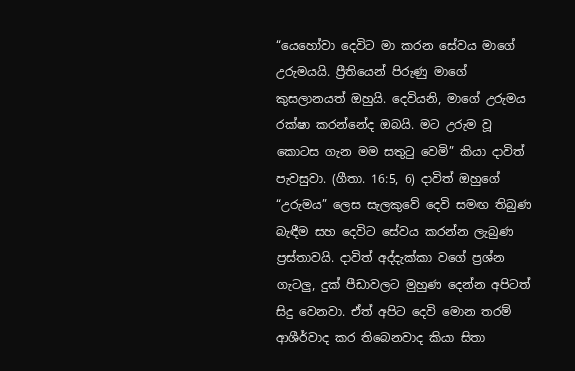“යෙහෝවා දෙවිට මා කරන සේවය මාගේ උරුමයයි. ප්‍රීතියෙන් පිරුණු මාගේ කුසලානයත් ඔහුයි. දෙවියනි, මාගේ උරුමය රක්ෂා කරන්නේද ඔබයි. මට උරුම වූ කොටස ගැන මම සතුටු වෙමි” කියා දාවිත් පැවසුවා. (ගීතා. 16:5, 6) දාවිත් ඔහුගේ “උරුමය” ලෙස සැලකුවේ දෙවි සමඟ තිබුණ බැඳීම සහ දෙවිට සේවය කරන්න ලැබුණ ප්‍රස්තාවයි. දාවිත් අද්දැක්කා වගේ ප්‍රශ්න ගැටලු, දුක් පීඩාවලට මුහුණ දෙන්න අපිටත් සිදු වෙනවා. ඒත් අපිට දෙවි මොන තරම් ආශීර්වාද කර තිබෙනවාද කියා සිතා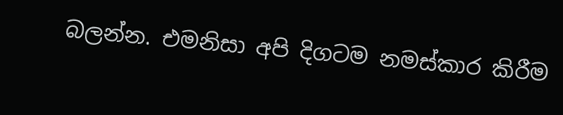බලන්න. එමනිසා අපි දිගටම නමස්කාර කිරීම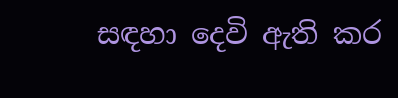සඳහා දෙවි ඇති කර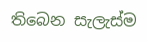තිබෙන සැලැස්ම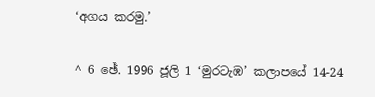‘අගය කරමු.’

^ 6 ඡේ. 1996 ජූලි 1 ‘මුරටැඹ’ කලාපයේ 14-24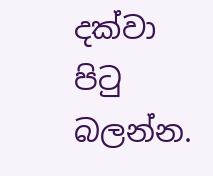දක්වා පිටු බලන්න.